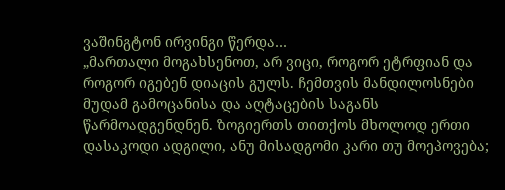ვაშინგტონ ირვინგი წერდა…
„მართალი მოგახსენოთ, არ ვიცი, როგორ ეტრფიან და როგორ იგებენ დიაცის გულს. ჩემთვის მანდილოსნები მუდამ გამოცანისა და აღტაცების საგანს წარმოადგენდნენ. ზოგიერთს თითქოს მხოლოდ ერთი დასაკოდი ადგილი, ანუ მისადგომი კარი თუ მოეპოვება;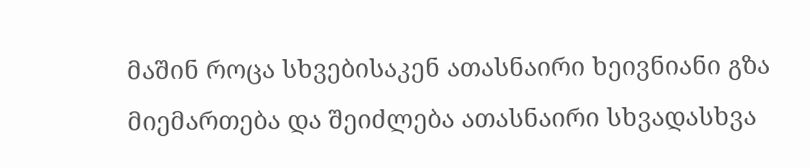მაშინ როცა სხვებისაკენ ათასნაირი ხეივნიანი გზა მიემართება და შეიძლება ათასნაირი სხვადასხვა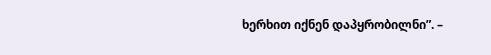ხერხით იქნენ დაპყრობილნი”. –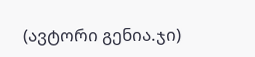(ავტორი გენია.ჯი)